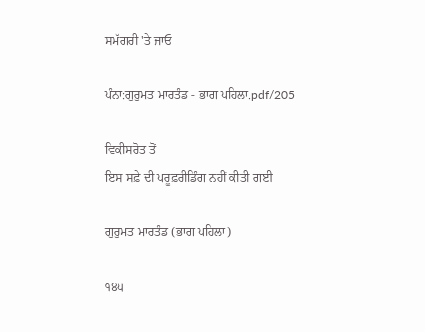ਸਮੱਗਰੀ 'ਤੇ ਜਾਓ

ਪੰਨਾ:ਗੁਰੁਮਤ ਮਾਰਤੰਡ - ਭਾਗ ਪਹਿਲਾ.pdf/205

ਵਿਕੀਸਰੋਤ ਤੋਂ
ਇਸ ਸਫ਼ੇ ਦੀ ਪਰੂਫ਼ਰੀਡਿੰਗ ਨਹੀਂ ਕੀਤੀ ਗਈ

ਗੁਰੁਮਤ ਮਾਰਤੰਡ (ਭਾਗ ਪਹਿਲਾ)

੧੪੫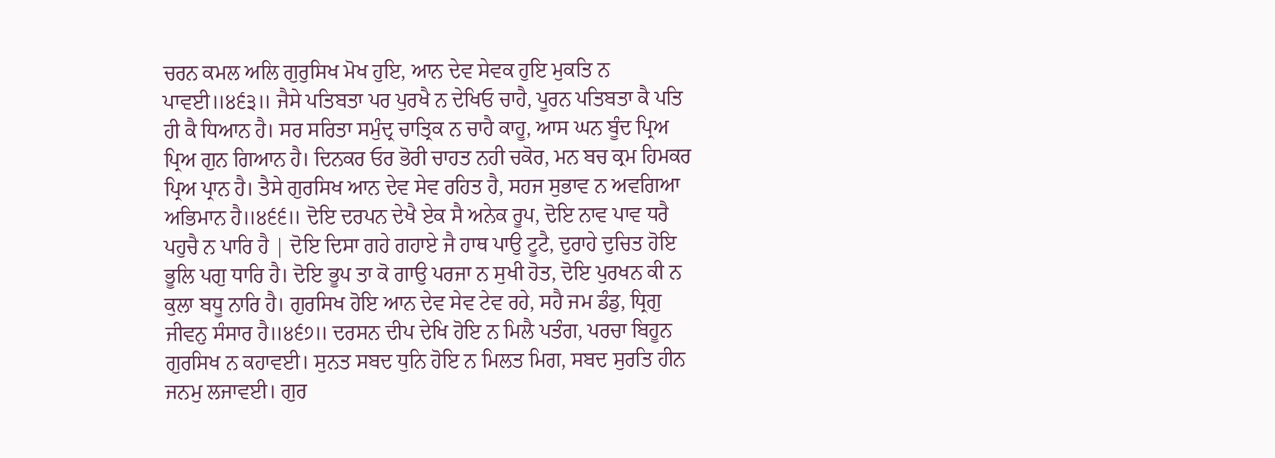ਚਰਨ ਕਮਲ ਅਲਿ ਗੁਰੁਸਿਖ ਮੋਖ ਹੁਇ, ਆਨ ਦੇਵ ਸੇਵਕ ਹੁਇ ਮੁਕਤਿ ਨ ਪਾਵਈ॥੪੬੩॥ ਜੈਸੇ ਪਤਿਬਤਾ ਪਰ ਪੁਰਖੈ ਨ ਦੇਖਿਓ ਚਾਹੈ, ਪੂਰਨ ਪਤਿਬਤਾ ਕੈ ਪਤਿ ਹੀ ਕੈ ਧਿਆਨ ਹੈ। ਸਰ ਸਰਿਤਾ ਸਮੁੰਦ੍ਰ ਚਾਤ੍ਰਿਕ ਨ ਚਾਹੈ ਕਾਹੂ, ਆਸ ਘਨ ਬੂੰਦ ਪ੍ਰਿਅ ਪ੍ਰਿਅ ਗੁਨ ਗਿਆਨ ਹੈ। ਦਿਨਕਰ ਓਰ ਭੋਰੀ ਚਾਹਤ ਨਹੀ ਚਕੋਰ, ਮਨ ਬਚ ਕ੍ਰਮ ਹਿਮਕਰ ਪ੍ਰਿਅ ਪ੍ਰਾਨ ਹੈ। ਤੈਸੇ ਗੁਰਸਿਖ ਆਨ ਦੇਵ ਸੇਵ ਰਹਿਤ ਹੈ, ਸਹਜ ਸੁਭਾਵ ਨ ਅਵਗਿਆ ਅਭਿਮਾਨ ਹੈ॥੪੬੬॥ ਦੋਇ ਦਰਪਨ ਦੇਖੈ ਏਕ ਸੈ ਅਨੇਕ ਰੂਪ, ਦੋਇ ਨਾਵ ਪਾਵ ਧਰੈ ਪਹੁਚੈ ਨ ਪਾਰਿ ਹੈ | ਦੋਇ ਦਿਸਾ ਗਹੇ ਗਹਾਏ ਜੈ ਹਾਥ ਪਾਉ ਟੂਟੈ, ਦੁਰਾਹੇ ਦੁਚਿਤ ਹੋਇ ਭੂਲਿ ਪਗੁ ਧਾਰਿ ਹੈ। ਦੋਇ ਭੂਪ ਤਾ ਕੋ ਗਾਉ ਪਰਜਾ ਨ ਸੁਖੀ ਹੋਤ, ਦੋਇ ਪੁਰਖਨ ਕੀ ਨ ਕੁਲਾ ਬਧੂ ਨਾਰਿ ਹੈ। ਗੁਰਸਿਖ ਹੋਇ ਆਨ ਦੇਵ ਸੇਵ ਟੇਵ ਰਹੇ, ਸਹੈ ਜਮ ਡੰਡੁ, ਧ੍ਰਿਗੁ ਜੀਵਨੁ ਸੰਸਾਰ ਹੈ॥੪੬੭॥ ਦਰਸਨ ਦੀਪ ਦੇਖਿ ਹੋਇ ਨ ਮਿਲੈ ਪਤੰਗ, ਪਰਚਾ ਬਿਹੂਨ ਗੁਰਸਿਖ ਨ ਕਹਾਵਈ। ਸੁਨਤ ਸਬਦ ਧੁਨਿ ਹੋਇ ਨ ਮਿਲਤ ਮਿਗ, ਸਬਦ ਸੁਰਤਿ ਹੀਨ ਜਨਮੁ ਲਜਾਵਈ। ਗੁਰ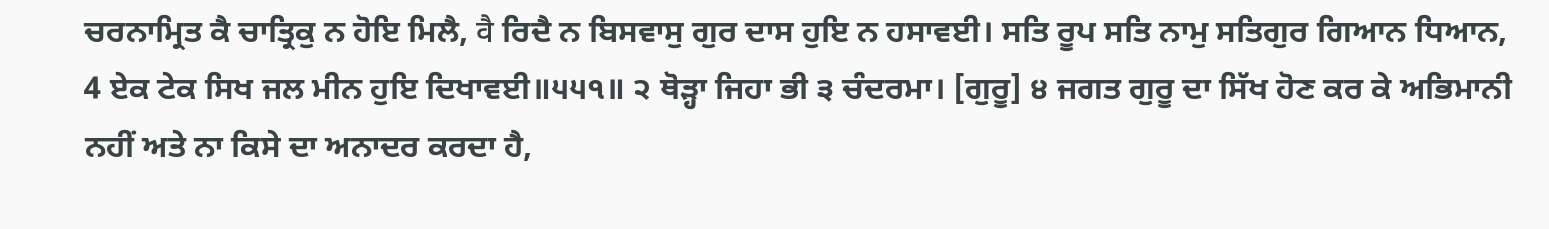ਚਰਨਾਮ੍ਰਿਤ ਕੈ ਚਾਤ੍ਰਿਕੁ ਨ ਹੋਇ ਮਿਲੈ, वै ਰਿਦੈ ਨ ਬਿਸਵਾਸੁ ਗੁਰ ਦਾਸ ਹੁਇ ਨ ਹਸਾਵਈ। ਸਤਿ ਰੂਪ ਸਤਿ ਨਾਮੁ ਸਤਿਗੁਰ ਗਿਆਨ ਧਿਆਨ, 4 ਏਕ ਟੇਕ ਸਿਖ ਜਲ ਮੀਨ ਹੁਇ ਦਿਖਾਵਈ॥੫੫੧॥ ੨ ਥੋੜ੍ਹਾ ਜਿਹਾ ਭੀ ੩ ਚੰਦਰਮਾ। [ਗੁਰੂ] ੪ ਜਗਤ ਗੁਰੂ ਦਾ ਸਿੱਖ ਹੋਣ ਕਰ ਕੇ ਅਭਿਮਾਨੀ ਨਹੀਂ ਅਤੇ ਨਾ ਕਿਸੇ ਦਾ ਅਨਾਦਰ ਕਰਦਾ ਹੈ,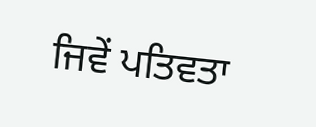ਜਿਵੇਂ ਪਤਿਵਤਾ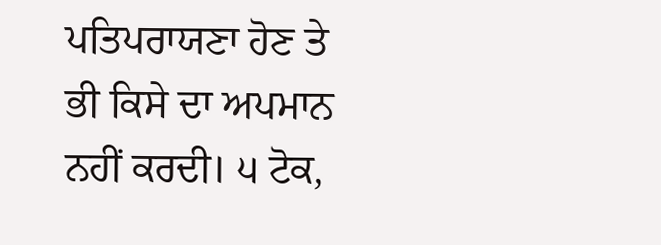ਪਤਿਪਰਾਯਣਾ ਹੋਣ ਤੇ ਭੀ ਕਿਸੇ ਦਾ ਅਪਮਾਨ ਨਹੀਂ ਕਰਦੀ। ੫ ਟੋਕ,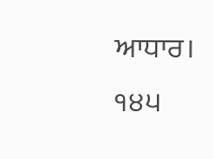ਆਧਾਰ। ੧੪੫